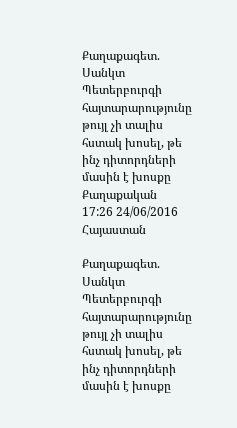Քաղաքագետ. Սանկտ Պետերբուրգի հայտարարությունը թույլ չի տալիս հստակ խոսել, թե ինչ դիտորդների մասին է խոսքը
Քաղաքական
17:26 24/06/2016
Հայաստան

Քաղաքագետ. Սանկտ Պետերբուրգի հայտարարությունը թույլ չի տալիս հստակ խոսել, թե ինչ դիտորդների մասին է խոսքը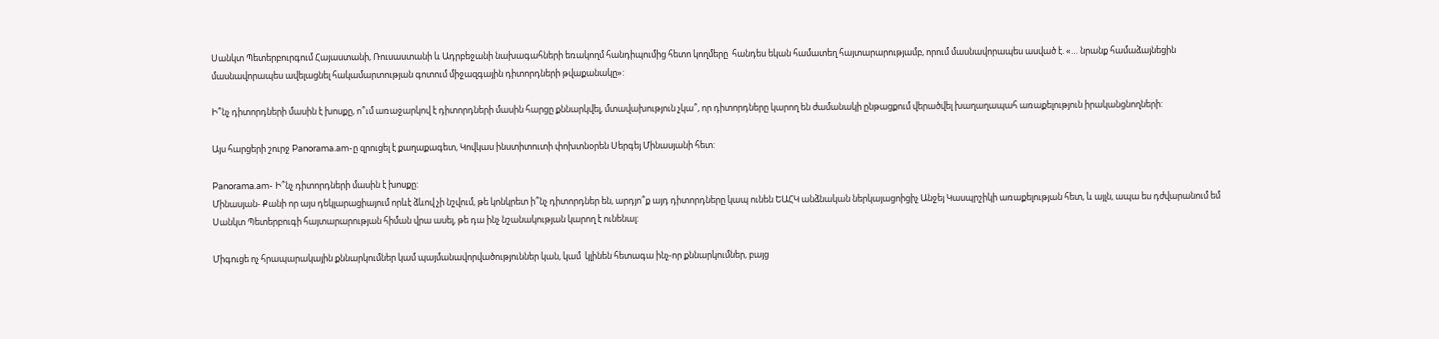Սանկտ Պետերբուրգում Հայաստանի, Ռուսաստանի և Ադրբեջանի նախագահների եռակողմ հանդիպումից հետո կողմերը  հանդես եկան համատեղ հայտարարությամբ, որում մասնավորապես ասված է. «… նրանք համաձայնեցին մասնավորապես ավելացնել հակամարտության գոտում միջազգային դիտորդների թվաքանակը»:

Ի՞նչ դիտորդների մասին է խոսքը, ո՞ւմ առաջարկով է դիտորդների մասին հարցը քննարկվել, մտավախություն չկա՞, որ դիտորդները կարող են ժամանակի ընթացքում վերածվել խաղաղապահ առաքելություն իրականցնողների:

Այս հարցերի շուրջ Panorama.am-ը զրուցել է քաղաքագետ, Կովկաս ինստիտուտի փոխտնօրեն Սերգեյ Մինասյանի հետ:

Panorama.am- Ի՞նչ դիտորդների մասին է խոսքը:
Մինասյան- Քանի որ այս դեկլարացիայում որևէ ձևով չի նշվում, թե կոնկրետ ի՞նչ դիտորդներ են, արդյո՞ք այդ դիտորդները կապ ունեն ԵԱՀԿ անձնական ներկայացոիցիչ Անջեյ Կասպրշիկի առաքելության հետ, և այլն, ապա ես դժվարանում եմ Սանկտ Պետերբուգի հայտարարության հիման վրա ասել, թե դա ինչ նշանակության կարող է ունենալ:

Միգուցե ոչ հրապարակային քննարկումներ կամ պայմանավորվածություններ կան, կամ  կլինեն հետագա ինչ-որ քննարկումներ, բայց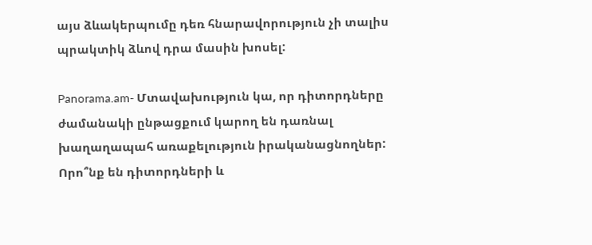այս ձևակերպումը դեռ հնարավորություն չի տալիս պրակտիկ ձևով դրա մասին խոսել:

Panorama.am- Մտավախություն կա, որ դիտորդները ժամանակի ընթացքում կարող են դառնալ խաղաղապահ առաքելություն իրականացնողներ: Որո՞նք են դիտորդների և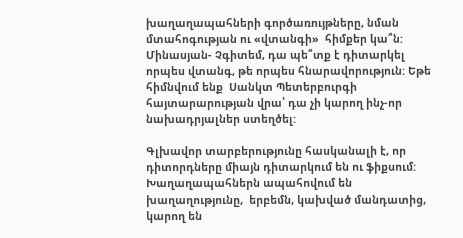խաղաղապահների գործառույթները, նման մտահոգության ու «վտանգի»  հիմքեր կա՞ն:
Մինասյան- Չգիտեմ, դա պե՞տք է դիտարկել որպես վտանգ, թե որպես հնարավորություն: Եթե հիմնվում ենք  Սանկտ Պետերբուրգի հայտարարության վրա՝ դա չի կարող ինչ-որ նախադրյալներ ստեղծել:

Գլխավոր տարբերությունը հասկանալի է, որ դիտորդները միայն դիտարկում են ու ֆիքսում:  Խաղաղապահներն ապահովում են խաղաղությունը,  երբեմն, կախված մանդատից, կարող են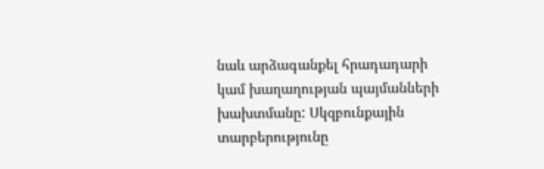նաև արձագանքել հրադադարի կամ խաղաղության պայմանների խախտմանը: Սկզբունքային տարբերությունը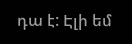դա է: Էլի եմ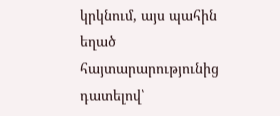կրկնում, այս պահին եղած հայտարարությունից դատելով՝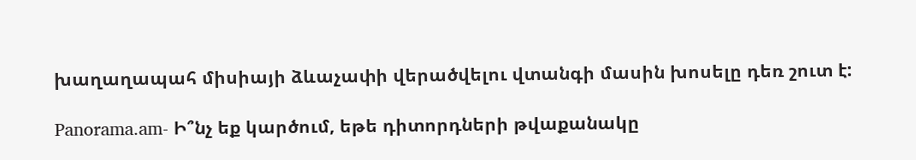խաղաղապահ միսիայի ձևաչափի վերածվելու վտանգի մասին խոսելը դեռ շուտ է:

Panorama.am- Ի՞նչ եք կարծում, եթե դիտորդների թվաքանակը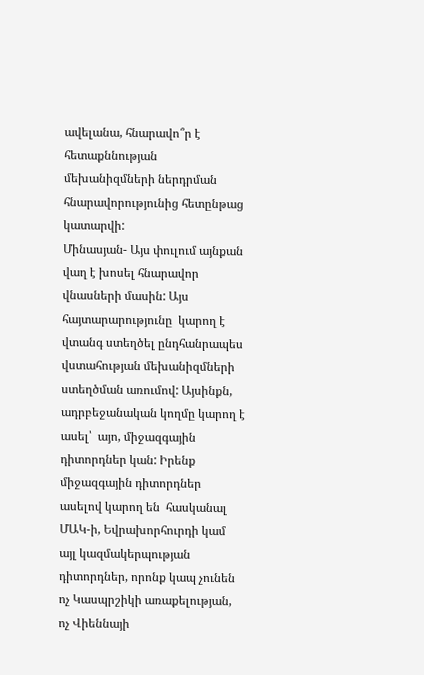ավելանա, հնարավո՞ր է հետաքննության մեխանիզմների ներդրման հնարավորությունից հետընթաց կատարվի:
Մինասյան- Այս փուլում այնքան վաղ է խոսել հնարավոր վնասների մասին: Այս հայտարարությունը  կարող է վտանգ ստեղծել ընդհանրապես վստահության մեխանիզմների ստեղծման առումով: Այսինքն,  ադրբեջանական կողմը կարող է ասել՝  այո, միջազգային դիտորդներ կան: Իրենք միջազգային դիտորդներ ասելով կարող են  հասկանալ  ՄԱԿ-ի, Եվրախորհուրդի կամ այլ կազմակերպության դիտորդներ, որոնք կապ չունեն ոչ Կասպրշիկի առաքելության,  ոչ Վիեննայի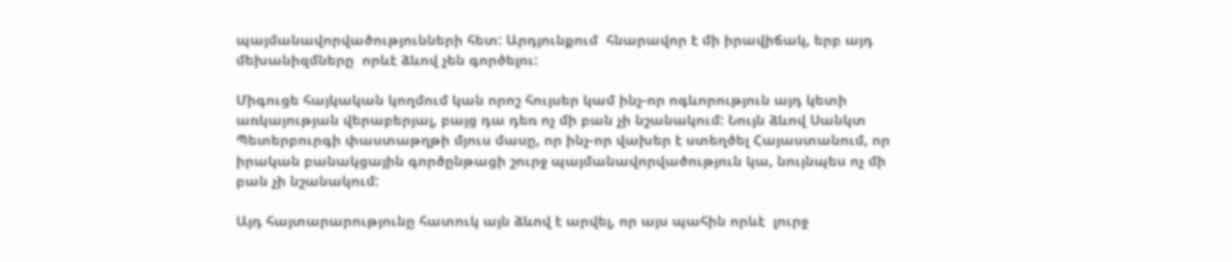պայմանավորվածությունների հետ: Արդյունքում  հնարավոր է մի իրավիճակ, երբ այդ մեխանիզմները  որևէ ձևով չեն գործելու:

Միգուցե հայկական կողմում կան որոշ հույսեր կամ ինչ-որ ոգևորություն այդ կետի առկայության վերաբերյալ, բայց դա դեռ ոչ մի բան չի նշանակում: Նույն ձևով Սանկտ Պետերբուրգի փաստաթղթի մյուս մասը, որ ինչ-որ վախեր է ստեղծել Հայաստանում, որ իրական բանակցային գործընթացի շուրջ պայմանավորվածություն կա, նույնպես ոչ մի բան չի նշանակում:

Այդ հայտարարությունը հատուկ այն ձևով է արվել, որ այս պահին որևէ  լուրջ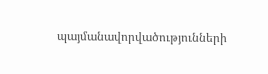պայմանավորվածությունների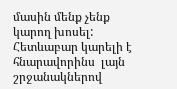մասին մենք չենք կարող խոսել: Հետևաբար կարելի է հնարավորինս  լայն շրջանակներով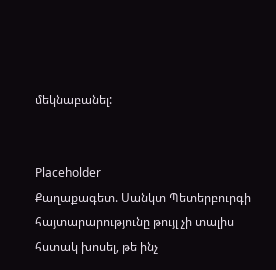մեկնաբանել:


Placeholder
Քաղաքագետ. Սանկտ Պետերբուրգի հայտարարությունը թույլ չի տալիս հստակ խոսել, թե ինչ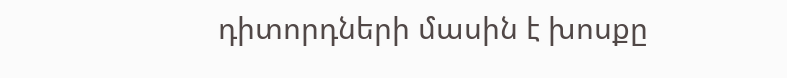դիտորդների մասին է խոսքը